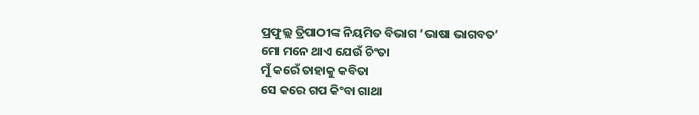ପ୍ରଫୁଲ୍ଲ ତ୍ରିପାଠୀଙ୍କ ନିୟମିତ ବିଭାଗ ‘ଭାଷା ଭାଗବତ’
ମୋ ମନେ ଥାଏ ଯେଉଁ ଚିଂତା
ମୁଁ କରେଁ ତାହାକୁ କବିତା
ସେ କରେ ଗପ କିଂବା ଗାଥା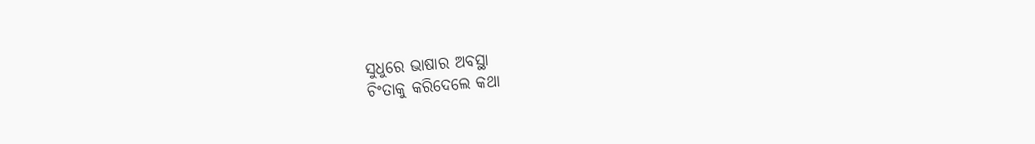ସୁଧୁରେ ଭାଷାର ଅବସ୍ଥା
ଚିଂତାକୁ କରିଦେଲେ କଥା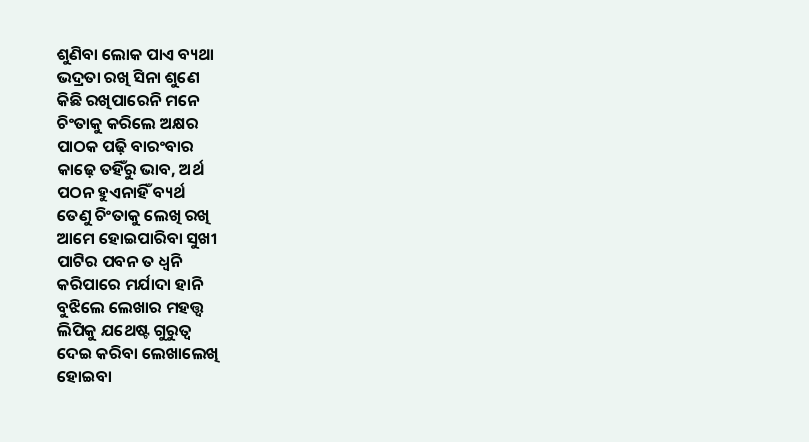ଶୁଣିବା ଲୋକ ପାଏ ବ୍ୟଥା
ଭଦ୍ରତା ରଖି ସିନା ଶୁଣେ
କିଛି ରଖିପାରେନି ମନେ
ଚିଂତାକୁ କରିଲେ ଅକ୍ଷର
ପାଠକ ପଢ଼ି ବାରଂବାର
କାଢ଼େ ତହିଁରୁ ଭାବ, ଅର୍ଥ
ପଠନ ହୁଏନାହିଁ ବ୍ୟର୍ଥ
ତେଣୁ ଚିଂତାକୁ ଲେଖି ରଖି
ଆମେ ହୋଇପାରିବା ସୁଖୀ
ପାଟିର ପବନ ତ ଧ୍ବନି
କରିପାରେ ମର୍ଯାଦା ହାନି
ବୁଝିଲେ ଲେଖାର ମହତ୍ତ୍ବ
ଲିପିକୁ ଯଥେଷ୍ଟ ଗୁରୁତ୍ବ
ଦେଇ କରିବା ଲେଖାଲେଖି
ହୋଇବା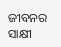ଜୀବନର ସାକ୍ଷୀ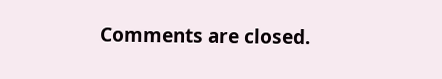Comments are closed.